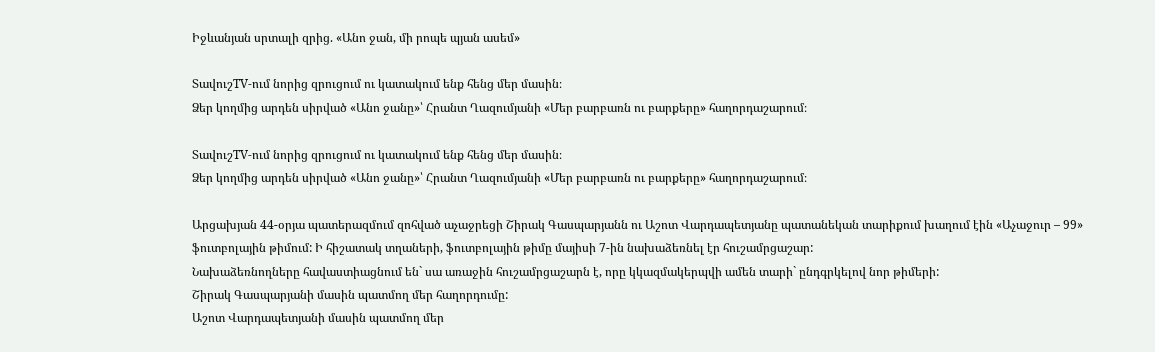Իջևանյան սրտալի զրից. «Անո ջան, մի րոպե պյան ասեմ»

ՏավուշTV-ում նորից զրուցում ու կատակում ենք հենց մեր մասին։
Ձեր կողմից արդեն սիրված «Անո ջանը»՝ Հրանտ Ղազումյանի «Մեր բարբառն ու բարքերը» հաղորդաշարում։

ՏավուշTV-ում նորից զրուցում ու կատակում ենք հենց մեր մասին։
Ձեր կողմից արդեն սիրված «Անո ջանը»՝ Հրանտ Ղազումյանի «Մեր բարբառն ու բարքերը» հաղորդաշարում։

Արցախյան 44-օրյա պատերազմում զոհված աչաջրեցի Շիրակ Գասպարյանն ու Աշոտ Վարդապետյանը պատանեկան տարիքում խաղում էին «Աչաջուր – 99» ֆուտբոլային թիմում: Ի հիշատակ տղաների, ֆուտբոլային թիմը մայիսի 7-ին նախաձեռնել էր հուշամրցաշար:
Նախաձեռնողները հավաստիացնում են` սա առաջին հուշամրցաշարն է, որը կկազմակերպվի ամեն տարի` ընդգրկելով նոր թիմերի:
Շիրակ Գասպարյանի մասին պատմող մեր հաղորդումը:
Աշոտ Վարդապետյանի մասին պատմող մեր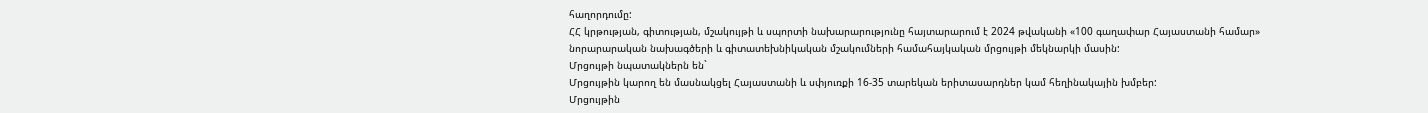հաղորդումը:
ՀՀ կրթության, գիտության, մշակույթի և սպորտի նախարարությունը հայտարարում է 2024 թվականի «100 գաղափար Հայաստանի համար» նորարարական նախագծերի և գիտատեխնիկական մշակումների համահայկական մրցույթի մեկնարկի մասին:
Մրցույթի նպատակներն են`
Մրցույթին կարող են մասնակցել Հայաստանի և սփյուռքի 16-35 տարեկան երիտասարդներ կամ հեղինակային խմբեր:
Մրցույթին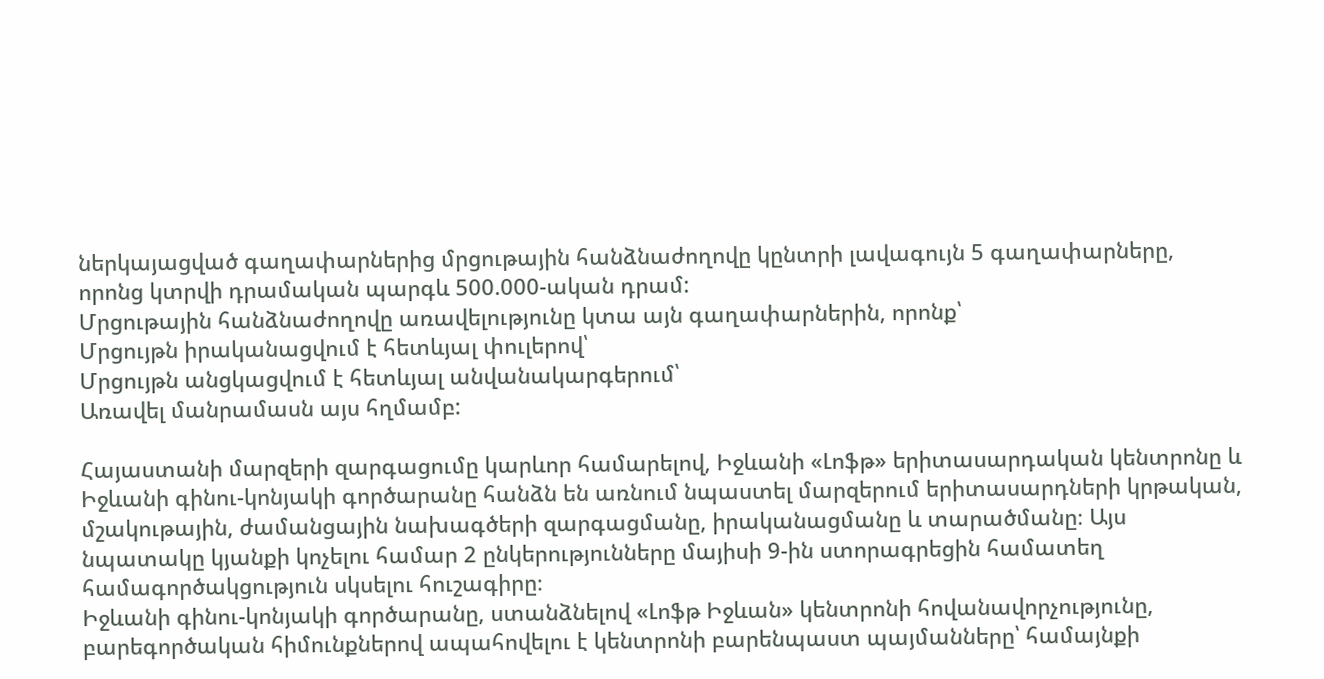ներկայացված գաղափարներից մրցութային հանձնաժողովը կընտրի լավագույն 5 գաղափարները, որոնց կտրվի դրամական պարգև 500.000-ական դրամ:
Մրցութային հանձնաժողովը առավելությունը կտա այն գաղափարներին, որոնք՝
Մրցույթն իրականացվում է հետևյալ փուլերով՝
Մրցույթն անցկացվում է հետևյալ անվանակարգերում՝
Առավել մանրամասն այս հղմամբ:

Հայաստանի մարզերի զարգացումը կարևոր համարելով, Իջևանի «Լոֆթ» երիտասարդական կենտրոնը և Իջևանի գինու-կոնյակի գործարանը հանձն են առնում նպաստել մարզերում երիտասարդների կրթական, մշակութային, ժամանցային նախագծերի զարգացմանը, իրականացմանը և տարածմանը։ Այս նպատակը կյանքի կոչելու համար 2 ընկերությունները մայիսի 9-ին ստորագրեցին համատեղ համագործակցություն սկսելու հուշագիրը։
Իջևանի գինու-կոնյակի գործարանը, ստանձնելով «Լոֆթ Իջևան» կենտրոնի հովանավորչությունը, բարեգործական հիմունքներով ապահովելու է կենտրոնի բարենպաստ պայմանները՝ համայնքի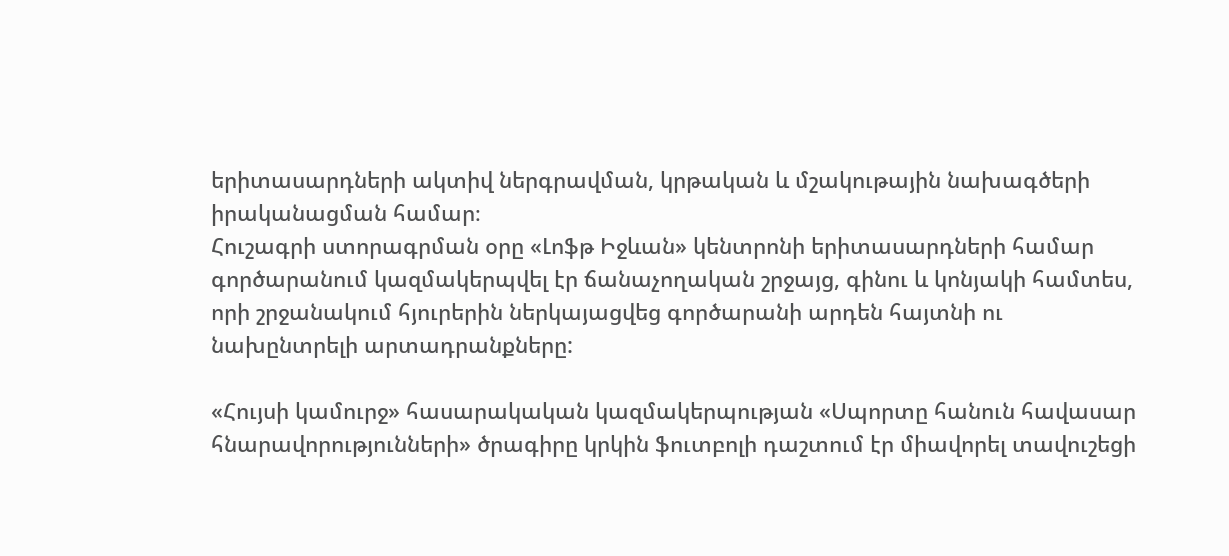երիտասարդների ակտիվ ներգրավման, կրթական և մշակութային նախագծերի իրականացման համար։
Հուշագրի ստորագրման օրը «Լոֆթ Իջևան» կենտրոնի երիտասարդների համար գործարանում կազմակերպվել էր ճանաչողական շրջայց, գինու և կոնյակի համտես, որի շրջանակում հյուրերին ներկայացվեց գործարանի արդեն հայտնի ու նախընտրելի արտադրանքները:

«Հույսի կամուրջ» հասարակական կազմակերպության «Սպորտը հանուն հավասար հնարավորությունների» ծրագիրը կրկին ֆուտբոլի դաշտում էր միավորել տավուշեցի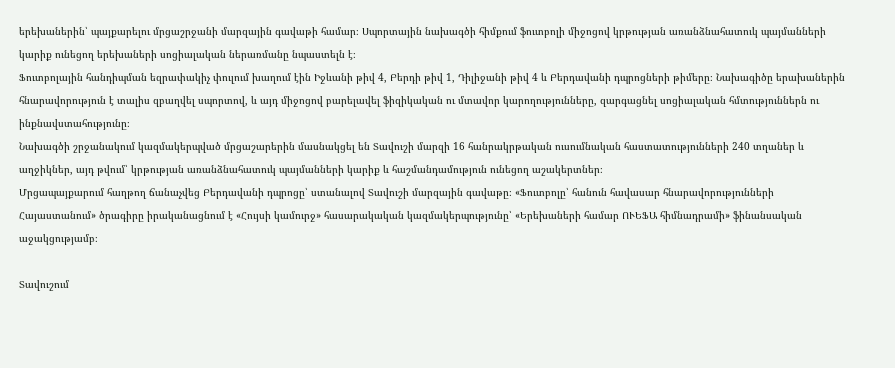երեխաներին՝ պայքարելու մրցաշրջանի մարզային գավաթի համար։ Սպորտային նախագծի հիմքում ֆուտբոլի միջոցով կրթության առանձնահատուկ պայմանների կարիք ունեցող երեխաների սոցիալական ներառմանը նպաստելն է։
Ֆուտբոլային հանդիպման եզրափակիչ փուլում խաղում էին Իջևանի թիվ 4, Բերդի թիվ 1, Դիլիջանի թիվ 4 և Բերդավանի դպրոցների թիմերը։ Նախագիծը երախաներին հնարավորություն է տալիս զբաղվել սպորտով, և այդ միջոցով բարելավել ֆիզիկական ու մտավոր կարողությունները, զարգացնել սոցիալական հմտություններն ու ինքնավստահությունը։
Նախագծի շրջանակում կազմակերպված մրցաշարերին մասնակցել են Տավուշի մարզի 16 հանրակրթական ուսումնական հաստատությունների 240 տղաներ և աղջիկներ, այդ թվում՝ կրթության առանձնահատուկ պայմանների կարիք և հաշմանդամություն ունեցող աշակերտներ։
Մրցապայքարում հաղթող ճանաչվեց Բերդավանի դպրոցը՝ ստանալով Տավուշի մարզային գավաթը։ «Ֆուտբոլը՝ հանուն հավասար հնարավորությունների Հայաստանում» ծրագիրը իրականացնում է «Հույսի կամուրջ» հասարակական կազմակերպությունը՝ «Երեխաների համար ՈՒԵՖԱ հիմնադրամի» ֆինանսական աջակցությամբ։

Տավուշում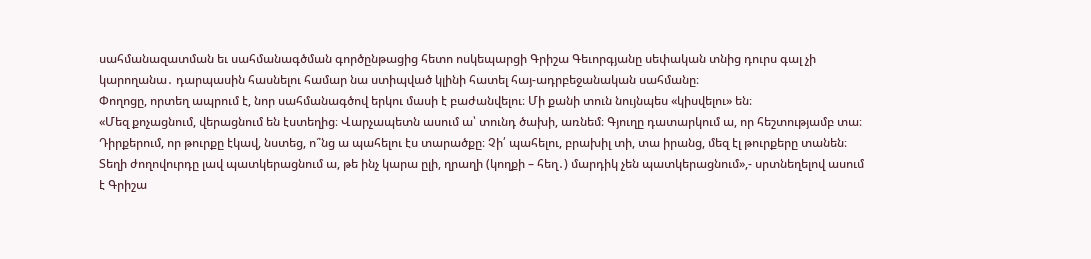սահմանազատման եւ սահմանագծման գործընթացից հետո ոսկեպարցի Գրիշա Գեւորգյանը սեփական տնից դուրս գալ չի կարողանա․ դարպասին հասնելու համար նա ստիպված կլինի հատել հայ-ադրբեջանական սահմանը։
Փողոցը, որտեղ ապրում է, նոր սահմանագծով երկու մասի է բաժանվելու։ Մի քանի տուն նույնպես «կիսվելու» են։
«Մեզ քոչացնում, վերացնում են էստեղից։ Վարչապետն ասում ա՝ տունդ ծախի, առնեմ։ Գյուղը դատարկում ա, որ հեշտությամբ տա։ Դիրքերում, որ թուրքը էկավ, նստեց, ո՞նց ա պահելու էս տարածքը։ Չի՛ պահելու, բրախիլ տի, տա իրանց, մեզ էլ թուրքերը տանեն։ Տեղի ժողովուրդը լավ պատկերացնում ա, թե ինչ կարա ըլի, ղրաղի (կողքի – հեղ․) մարդիկ չեն պատկերացնում»,- սրտնեղելով ասում է Գրիշա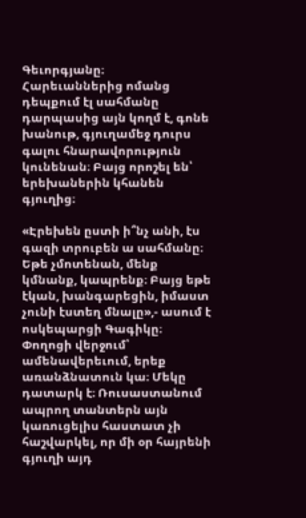Գեւորգյանը։
Հարեւաններից ոմանց դեպքում էլ սահմանը դարպասից այն կողմ է, գոնե խանութ, գյուղամեջ դուրս գալու հնարավորություն կունենան։ Բայց որոշել են՝ երեխաներին կհանեն գյուղից։

«Էրեխեն ըստի ի՞նչ անի, էս գազի տրուբեն ա սահմանը։ Եթե չմոտենան, մենք կմնանք, կապրենք։ Բայց եթե էկան, խանգարեցին, իմաստ չունի էստեղ մնալը»,- ասում է ոսկեպարցի Գագիկը։
Փողոցի վերջում՝ ամենավերեւում, երեք առանձնատուն կա։ Մեկը դատարկ է։ Ռուսաստանում ապրող տանտերն այն կառուցելիս հաստատ չի հաշվարկել, որ մի օր հայրենի գյուղի այդ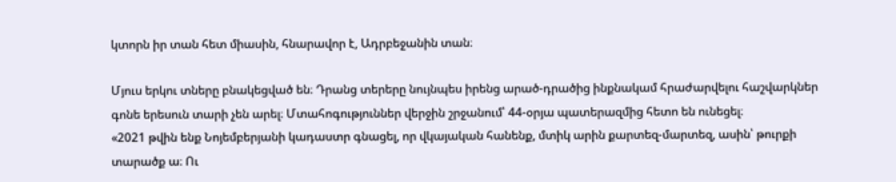կտորն իր տան հետ միասին, հնարավոր է, Ադրբեջանին տան։

Մյուս երկու տները բնակեցված են։ Դրանց տերերը նույնպես իրենց արած-դրածից ինքնակամ հրաժարվելու հաշվարկներ գոնե երեսուն տարի չեն արել։ Մտահոգություններ վերջին շրջանում՝ 44-օրյա պատերազմից հետո են ունեցել։
«2021 թվին ենք Նոյեմբերյանի կադաստր գնացել, որ վկայական հանենք, մտիկ արին քարտեզ-մարտեզ, ասին՝ թուրքի տարածք ա։ Ու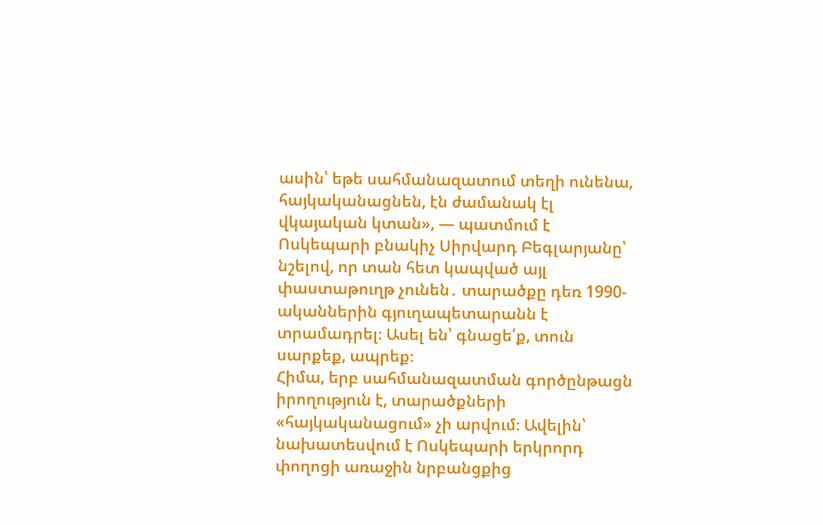ասին՝ եթե սահմանազատում տեղի ունենա, հայկականացնեն, էն ժամանակ էլ վկայական կտան», — պատմում է Ոսկեպարի բնակիչ Սիրվարդ Բեգլարյանը՝ նշելով, որ տան հետ կապված այլ փաստաթուղթ չունեն․ տարածքը դեռ 1990-ականներին գյուղապետարանն է տրամադրել։ Ասել են՝ գնացե՛ք, տուն սարքեք, ապրեք։
Հիմա, երբ սահմանազատման գործընթացն իրողություն է, տարածքների «հայկականացում» չի արվում։ Ավելին՝ նախատեսվում է Ոսկեպարի երկրորդ փողոցի առաջին նրբանցքից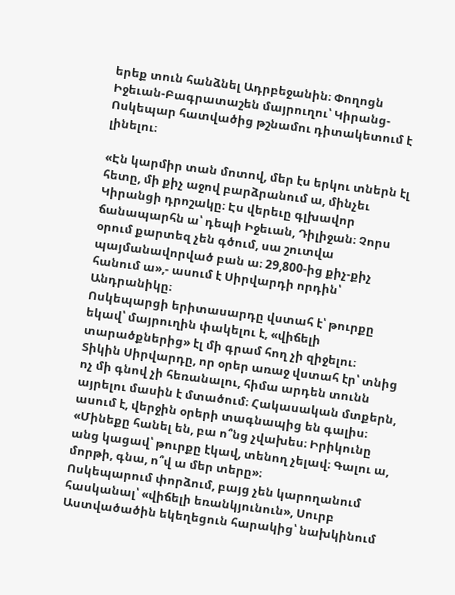երեք տուն հանձնել Ադրբեջանին։ Փողոցն Իջեւան-Բագրատաշեն մայրուղու՝ Կիրանց-Ոսկեպար հատվածից թշնամու դիտակետում է լինելու։

«Էն կարմիր տան մոտով, մեր էս երկու տներն էլ հետը, մի քիչ աջով բարձրանում ա, մինչեւ Կիրանցի դրոշակը։ Էս վերեւը գլխավոր ճանապարհն ա՝ դեպի Իջեւան, Դիլիջան։ Չորս օրում քարտեզ չեն գծում, սա շուտվա պայմանավորված բան ա։ 29,800-ից քիչ-քիչ հանում ա»,- ասում է Սիրվարդի որդին՝ Անդրանիկը։
Ոսկեպարցի երիտասարդը վստահ է՝ թուրքը եկավ՝ մայրուղին փակելու է, «վիճելի տարածքներից» էլ մի գրամ հող չի զիջելու։
Տիկին Սիրվարդը, որ օրեր առաջ վստահ էր՝ տնից ոչ մի գնով չի հեռանալու, հիմա արդեն տունն այրելու մասին է մտածում։ Հակասական մտքերն, ասում է, վերջին օրերի տագնապից են գալիս։
«Մինեքը հանել են, բա ո՞նց չվախես։ Իրիկունը անց կացավ՝ թուրքը էկավ, տենող չելավ։ Գալու ա, մորթի, գնա, ո՞վ ա մեր տերը»։
Ոսկեպարում փորձում, բայց չեն կարողանում հասկանալ՝ «վիճելի եռանկյունուն», Սուրբ Աստվածածին եկեղեցուն հարակից՝ նախկինում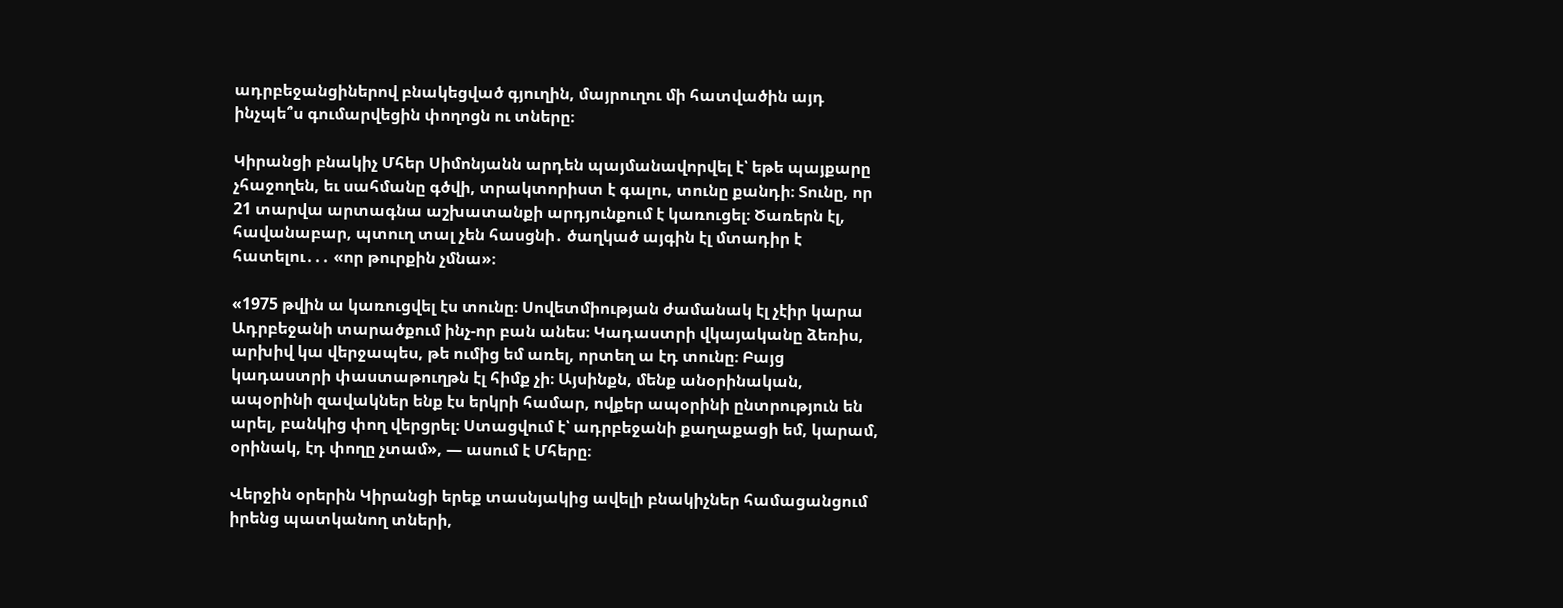ադրբեջանցիներով բնակեցված գյուղին, մայրուղու մի հատվածին այդ ինչպե՞ս գումարվեցին փողոցն ու տները։

Կիրանցի բնակիչ Մհեր Սիմոնյանն արդեն պայմանավորվել է՝ եթե պայքարը չհաջողեն, եւ սահմանը գծվի, տրակտորիստ է գալու, տունը քանդի։ Տունը, որ 21 տարվա արտագնա աշխատանքի արդյունքում է կառուցել։ Ծառերն էլ, հավանաբար, պտուղ տալ չեն հասցնի․ ծաղկած այգին էլ մտադիր է հատելու․․․ «որ թուրքին չմնա»։

«1975 թվին ա կառուցվել էս տունը։ Սովետմիության ժամանակ էլ չէիր կարա Ադրբեջանի տարածքում ինչ-որ բան անես։ Կադաստրի վկայականը ձեռիս, արխիվ կա վերջապես, թե ումից եմ առել, որտեղ ա էդ տունը։ Բայց կադաստրի փաստաթուղթն էլ հիմք չի։ Այսինքն, մենք անօրինական, ապօրինի զավակներ ենք էս երկրի համար, ովքեր ապօրինի ընտրություն են արել, բանկից փող վերցրել։ Ստացվում է՝ ադրբեջանի քաղաքացի եմ, կարամ, օրինակ, էդ փողը չտամ», — ասում է Մհերը։

Վերջին օրերին Կիրանցի երեք տասնյակից ավելի բնակիչներ համացանցում իրենց պատկանող տների,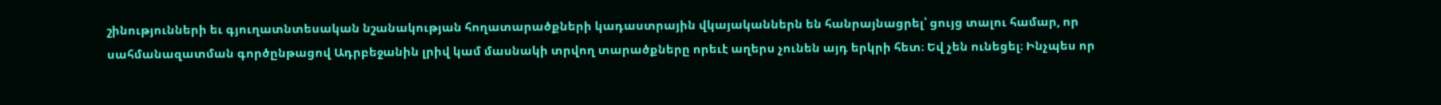շինությունների եւ գյուղատնտեսական նշանակության հողատարածքների կադաստրային վկայականներն են հանրայնացրել՝ ցույց տալու համար, որ սահմանազատման գործընթացով Ադրբեջանին լրիվ կամ մասնակի տրվող տարածքները որեւէ աղերս չունեն այդ երկրի հետ։ Եվ չեն ունեցել։ Ինչպես որ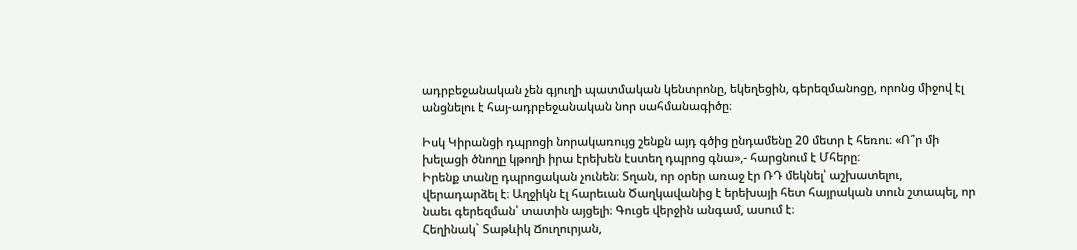ադրբեջանական չեն գյուղի պատմական կենտրոնը, եկեղեցին, գերեզմանոցը, որոնց միջով էլ անցնելու է հայ-ադրբեջանական նոր սահմանագիծը։

Իսկ Կիրանցի դպրոցի նորակառույց շենքն այդ գծից ընդամենը 20 մետր է հեռու։ «Ո՞ր մի խելացի ծնողը կթողի իրա էրեխեն էստեղ դպրոց գնա»,- հարցնում է Մհերը։
Իրենք տանը դպրոցական չունեն։ Տղան, որ օրեր առաջ էր ՌԴ մեկնել՝ աշխատելու, վերադարձել է։ Աղջիկն էլ հարեւան Ծաղկավանից է երեխայի հետ հայրական տուն շտապել, որ նաեւ գերեզման՝ տատին այցելի։ Գուցե վերջին անգամ, ասում է։
Հեղինակ` Տաթևիկ Ճուղուրյան,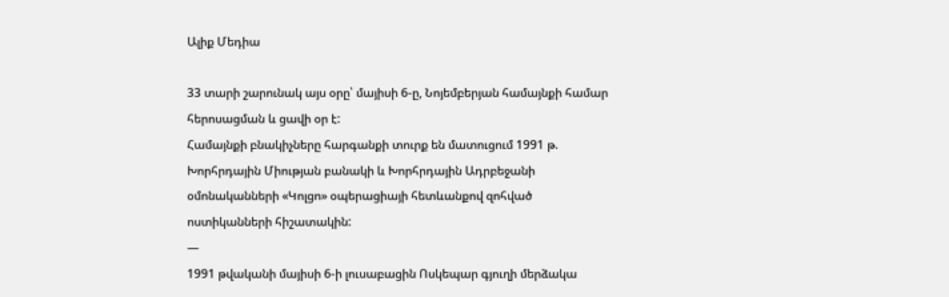Ալիք Մեդիա

33 տարի շարունակ այս օրը՝ մայիսի 6-ը, Նոյեմբերյան համայնքի համար հերոսացման և ցավի օր է:
Համայնքի բնակիչները հարգանքի տուրք են մատուցում 1991 թ. Խորհրդային Միության բանակի և Խորհրդային Ադրբեջանի օմոնականների «Կոլցո» օպերացիայի հետևանքով զոհված ոստիկանների հիշատակին:
—
1991 թվականի մայիսի 6-ի լուսաբացին Ոսկեպար գյուղի մերձակա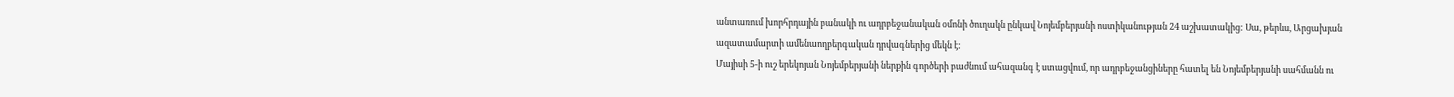անտառում խորհրդային բանակի ու ադրբեջանական օմոնի ծուղակն ընկավ Նոյեմբերյանի ոստիկանության 24 աշխատակից: Սա, թերևս, Արցախյան ազատամարտի ամենաողբերգական դրվագներից մեկն է:
Մայիսի 5-ի ուշ երեկոյան Նոյեմբերյանի ներքին գործերի բաժնում ահազանգ է ստացվում, որ ադրբեջանցիները հատել են Նոյեմբերյանի սահմանն ու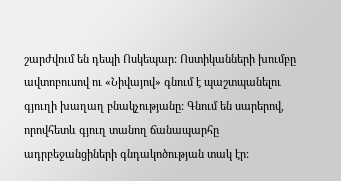շարժվում են դեպի Ոսկեպար: Ոստիկանների խումբը ավտոբուսով ու «Նիվայով» գնում է պաշտպանելու գյուղի խաղաղ բնակչությանը: Գնում են սարերով, որովհետև գյուղ տանող ճանապարհը ադրբեջանցիների գնդակոծության տակ էր: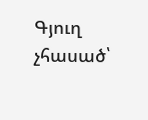Գյուղ չհասած՝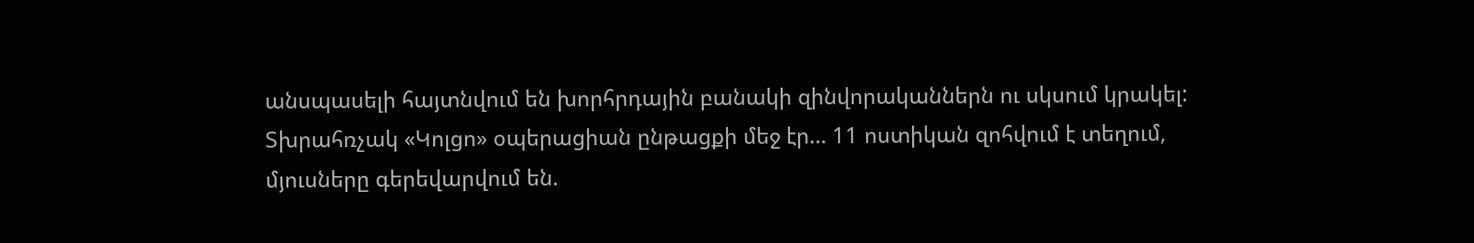անսպասելի հայտնվում են խորհրդային բանակի զինվորականներն ու սկսում կրակել: Տխրահռչակ «Կոլցո» օպերացիան ընթացքի մեջ էր… 11 ոստիկան զոհվում է տեղում, մյուսները գերեվարվում են.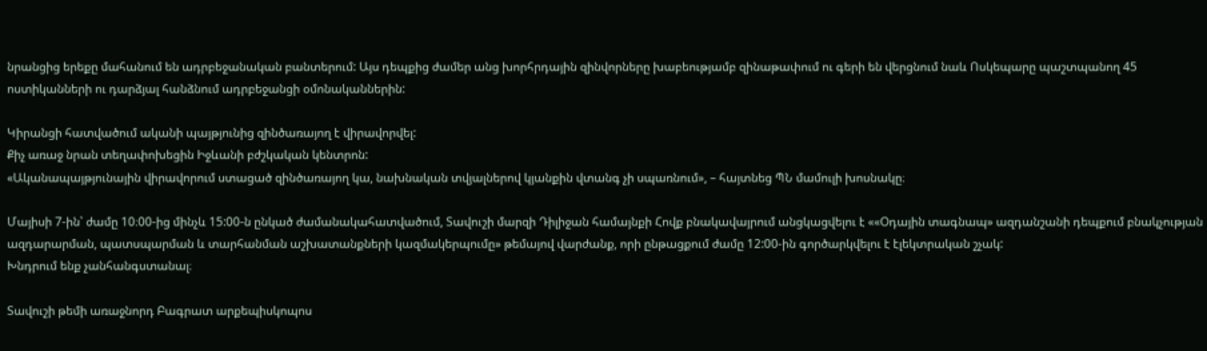նրանցից երեքը մահանում են ադրբեջանական բանտերում: Այս դեպքից ժամեր անց խորհրդային զինվորները խաբեությամբ զինաթափում ու գերի են վերցնում նաև Ոսկեպարը պաշտպանող 45 ոստիկանների ու դարձյալ հանձնում ադրբեջանցի օմոնականներին:

Կիրանցի հատվածում ականի պայթյունից զինծառայող է վիրավորվել:
Քիչ առաջ նրան տեղափոխեցին Իջևանի բժշկական կենտրոն:
«Ականապայթյունային վիրավորում ստացած զինծառայող կա, նախնական տվյալներով կյանքին վտանգ չի սպառնում», – հայտնեց ՊՆ մամուլի խոսնակը։

Մայիսի 7-ին՝ ժամը 10։00-ից մինչև 15:00-ն ընկած ժամանակահատվածում, Տավուշի մարզի Դիլիջան համայնքի Հովք բնակավայրում անցկացվելու է ««Օդային տագնապ» ազդանշանի դեպքում բնակչության ազդարարման, պատսպարման և տարհանման աշխատանքների կազմակերպումը» թեմայով վարժանք, որի ընթացքում ժամը 12:00-ին գործարկվելու է էլեկտրական շչակ:
Խնդրում ենք չանհանգստանալ։

Տավուշի թեմի առաջնորդ Բագրատ արքեպիսկոպոս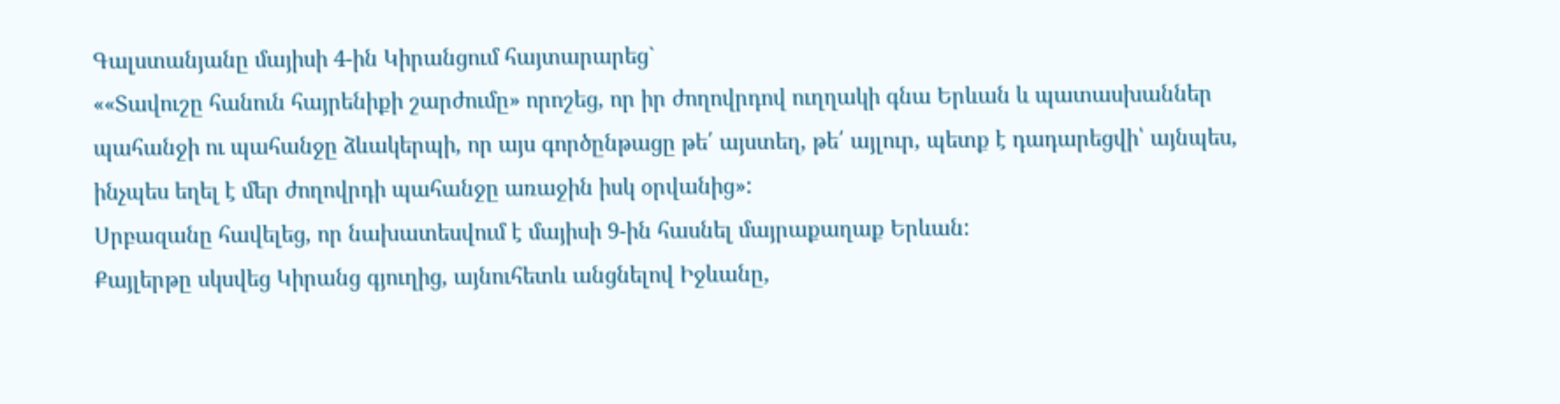Գալստանյանը մայիսի 4-ին Կիրանցում հայտարարեց`
««Տավուշը հանուն հայրենիքի շարժումը» որոշեց, որ իր ժողովրդով ուղղակի գնա Երևան և պատասխաններ պահանջի ու պահանջը ձևակերպի, որ այս գործընթացը թե՛ այստեղ, թե՛ այլուր, պետք է դադարեցվի՝ այնպես, ինչպես եղել է մեր ժողովրդի պահանջը առաջին իսկ օրվանից»:
Սրբազանը հավելեց, որ նախատեսվում է մայիսի 9-ին հասնել մայրաքաղաք Երևան:
Քայլերթը սկսվեց Կիրանց գյուղից, այնուհետև անցնելով Իջևանը,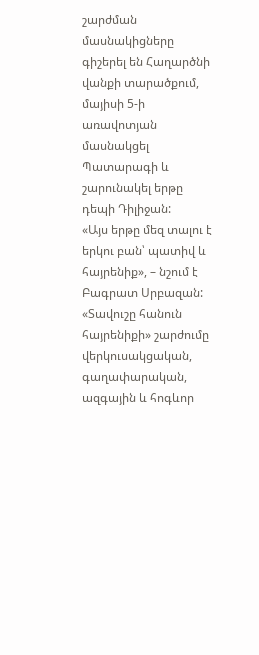շարժման մասնակիցները գիշերել են Հաղարծնի վանքի տարածքում, մայիսի 5-ի առավոտյան մասնակցել Պատարագի և շարունակել երթը դեպի Դիլիջան:
«Այս երթը մեզ տալու է երկու բան՝ պատիվ և հայրենիք», – նշում է Բագրատ Սրբազան:
«Տավուշը հանուն հայրենիքի» շարժումը վերկուսակցական, գաղափարական, ազգային և հոգևոր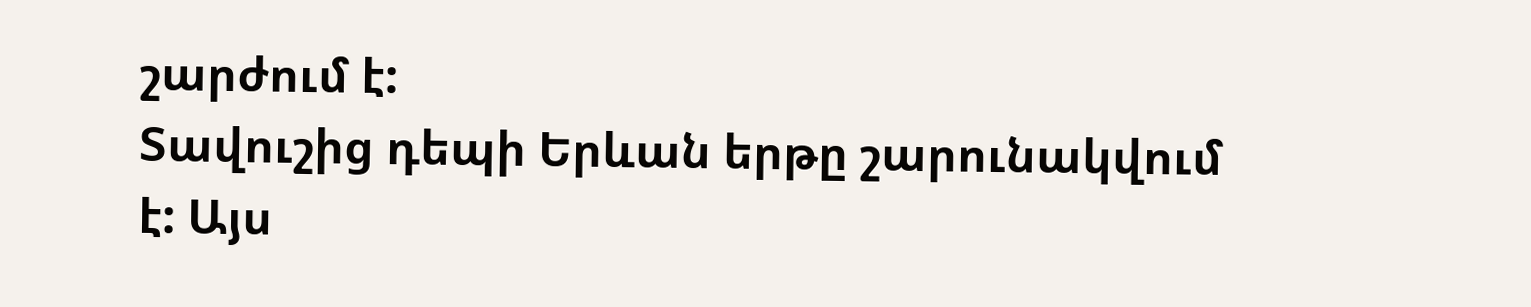շարժում է:
Տավուշից դեպի Երևան երթը շարունակվում է: Այս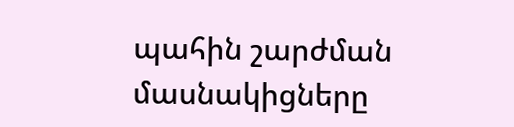պահին շարժման մասնակիցները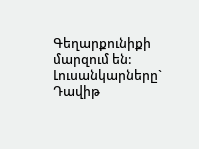Գեղարքունիքի մարզում են:
Լուսանկարները` Դավիթ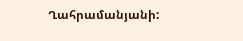Ղահրամանյանի: